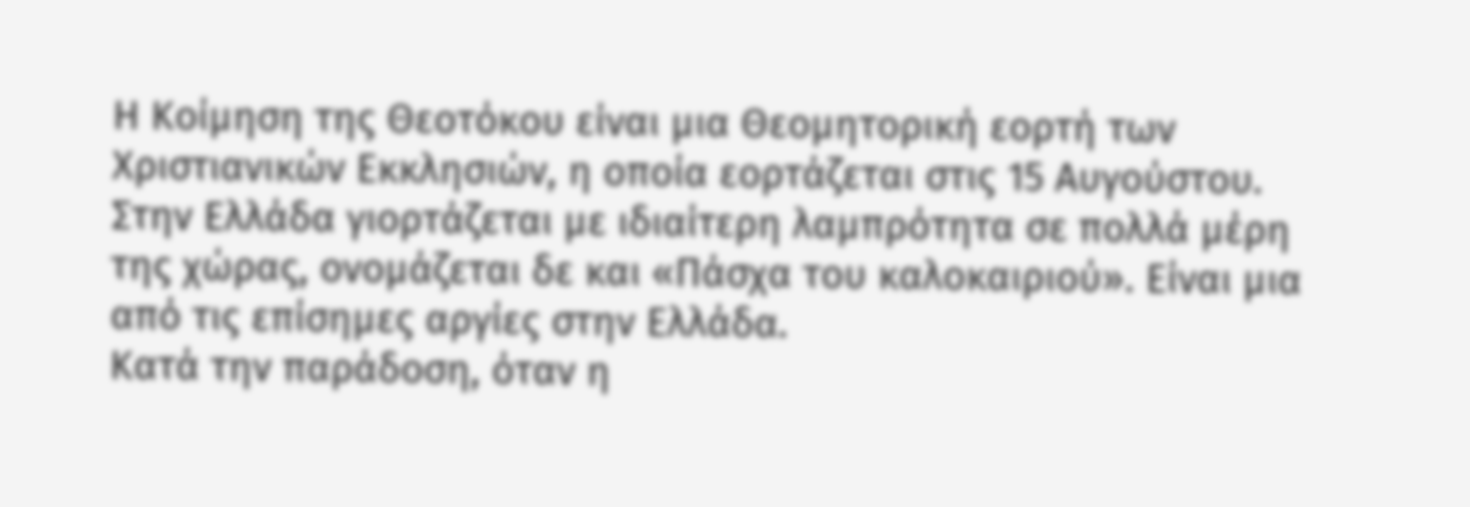Η Κοίμηση της Θεοτόκου είναι μια Θεομητορική εορτή των Χριστιανικών Εκκλησιών, η οποία εορτάζεται στις 15 Αυγούστου. Στην Ελλάδα γιορτάζεται με ιδιαίτερη λαμπρότητα σε πολλά μέρη της χώρας, ονομάζεται δε και «Πάσχα του καλοκαιριού». Είναι μια από τις επίσημες αργίες στην Ελλάδα.
Κατά την παράδοση, όταν η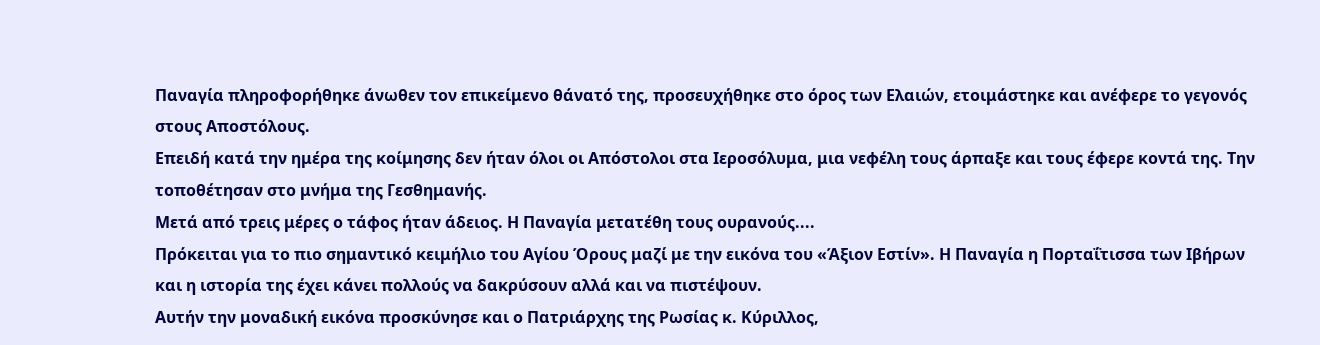Παναγία πληροφορήθηκε άνωθεν τον επικείμενο θάνατό της, προσευχήθηκε στο όρος των Ελαιών, ετοιμάστηκε και ανέφερε το γεγονός στους Αποστόλους.
Επειδή κατά την ημέρα της κοίμησης δεν ήταν όλοι οι Απόστολοι στα Ιεροσόλυμα, μια νεφέλη τους άρπαξε και τους έφερε κοντά της. Την τοποθέτησαν στο μνήμα της Γεσθημανής.
Μετά από τρεις μέρες ο τάφος ήταν άδειος. Η Παναγία μετατέθη τους ουρανούς....
Πρόκειται για το πιο σημαντικό κειμήλιο του Αγίου Όρους μαζί με την εικόνα του «Άξιον Εστίν». Η Παναγία η Πορταΐτισσα των Ιβήρων και η ιστορία της έχει κάνει πολλούς να δακρύσουν αλλά και να πιστέψουν.
Αυτήν την μοναδική εικόνα προσκύνησε και ο Πατριάρχης της Ρωσίας κ. Κύριλλος,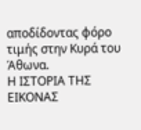αποδίδοντας φόρο τιμής στην Κυρά του Άθωνα.
Η ΙΣΤΟΡΙΑ ΤΗΣ ΕΙΚΟΝΑΣ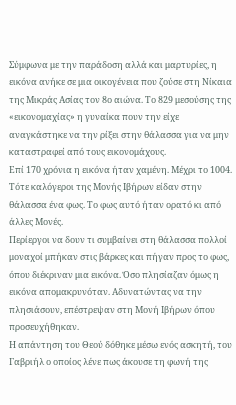Σύμφωνα με την παράδοση αλλά και μαρτυρίες, η εικόνα ανήκε σε μια οικογένεια που ζούσε στη Νίκαια της Μικράς Ασίας τον 8ο αιώνα. Το 829 μεσούσης της «εικονομαχίας» η γυναίκα πουν την είχε αναγκάστηκε να την ρίξει στην θάλασσα για να μην καταστραφεί από τους εικονομάχους.
Επί 170 χρόνια η εικόνα ήταν χαμένη. Μέχρι το 1004. Τότε καλόγεροι της Μονής Ιβήρων είδαν στην θάλασσα ένα φως. Το φως αυτό ήταν ορατό κι από άλλες Μονές.
Περίεργοι να δουν τι συμβαίνει στη θάλασσα πολλοί μοναχοί μπήκαν στις βάρκες και πήγαν προς το φως, όπου διέκριναν μια εικόνα. Όσο πλησίαζαν όμως η εικόνα απομακρυνόταν. Αδυνατώντας να την πλησιάσουν, επέστρεψαν στη Μονή Ιβήρων όπου προσευχήθηκαν.
Η απάντηση του Θεού δόθηκε μέσω ενός ασκητή, του Γαβριήλ ο οποίος λένε πως άκουσε τη φωνή της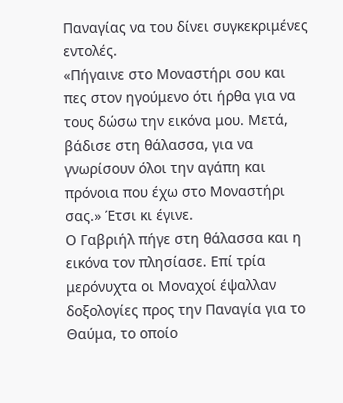Παναγίας να του δίνει συγκεκριμένες εντολές.
«Πήγαινε στο Μοναστήρι σου και πες στον ηγούμενο ότι ήρθα για να τους δώσω την εικόνα μου. Μετά, βάδισε στη θάλασσα, για να γνωρίσουν όλοι την αγάπη και πρόνοια που έχω στο Μοναστήρι σας.» Έτσι κι έγινε.
Ο Γαβριήλ πήγε στη θάλασσα και η εικόνα τον πλησίασε. Επί τρία μερόνυχτα οι Μοναχοί έψαλλαν δοξολογίες προς την Παναγία για το Θαύμα, το οποίο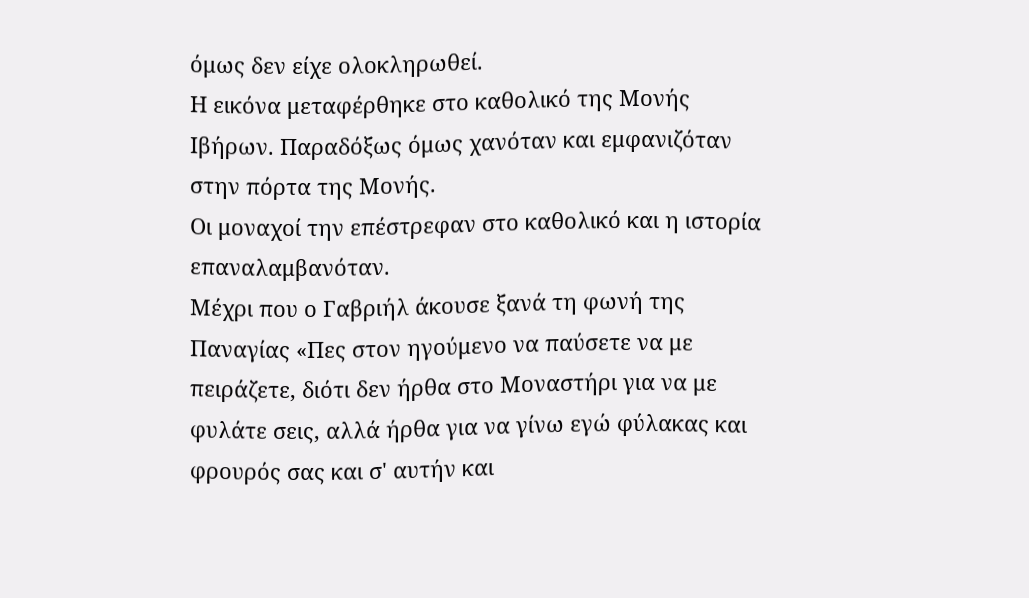όμως δεν είχε ολοκληρωθεί.
Η εικόνα μεταφέρθηκε στο καθολικό της Μονής Ιβήρων. Παραδόξως όμως χανόταν και εμφανιζόταν στην πόρτα της Μονής.
Οι μοναχοί την επέστρεφαν στο καθολικό και η ιστορία επαναλαμβανόταν.
Μέχρι που ο Γαβριήλ άκουσε ξανά τη φωνή της Παναγίας «Πες στον ηγούμενο να παύσετε να με πειράζετε, διότι δεν ήρθα στο Μοναστήρι για να με φυλάτε σεις, αλλά ήρθα για να γίνω εγώ φύλακας και φρουρός σας και σ' αυτήν και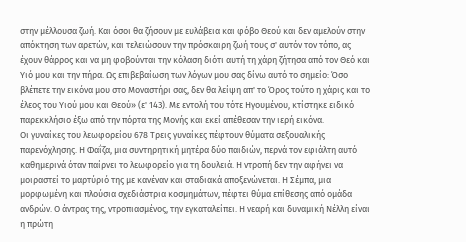στην μέλλουσα ζωή. Και όσοι θα ζήσουν με ευλάβεια και φόβο Θεού και δεν αμελούν στην απόκτηση των αρετών, και τελειώσουν την πρόσκαιρη ζωή τους σ' αυτόν τον τόπο, ας έχουν θάρρος και να μη φοβούνται την κόλαση διότι αυτή τη χάρη ζήτησα από τον Θεό και Υιό μου και την πήρα. Ως επιβεβαίωση των λόγων μου σας δίνω αυτό το σημείο: Όσο βλέπετε την εικόνα μου στο Μοναστήρι σας, δεν θα λείψη απ' το Όρος τούτο η χάρις και το έλεος του Υιού μου και Θεού» (ε' 143). Με εντολή του τότε Ηγουμένου, κτίστηκε ειδικό παρεκκλήσιο έξω από την πόρτα της Μονής και εκεί απέθεσαν την ιερή εικόνα.
Οι γυναίκες του λεωφορείου 678 Τρεις γυναίκες πέφτουν θύματα σεξουαλικής παρενόχλησης. Η Φαΐζα, μια συντηρητική μητέρα δύο παιδιών, περνά τον εφιάλτη αυτό καθημερινά όταν παίρνει το λεωφορείο για τη δουλειά. Η ντροπή δεν την αφήνει να μοιραστεί το μαρτύριό της με κανέναν και σταδιακά αποξενώνεται. Η Σέμπα, μια μορφωμένη και πλούσια σχεδιάστρια κοσμημάτων, πέφτει θύμα επίθεσης από ομάδα ανδρών. Ο άντρας της, ντροπιασμένος, την εγκαταλείπει. Η νεαρή και δυναμική Νέλλη είναι η πρώτη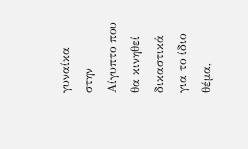γυναίκα στην Αίγυπτο που θα κινηθεί δικαστικά για το ίδιο θέμα,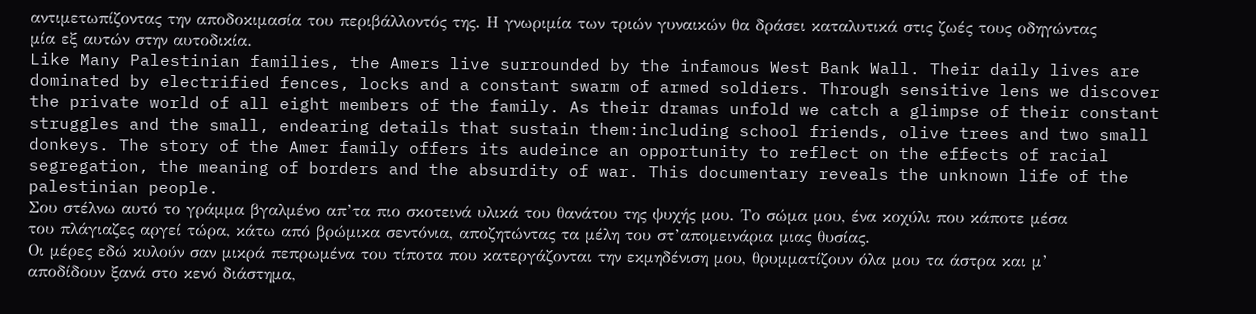αντιμετωπίζοντας την αποδοκιμασία του περιβάλλοντός της. Η γνωριμία των τριών γυναικών θα δράσει καταλυτικά στις ζωές τους οδηγώντας μία εξ αυτών στην αυτοδικία.
Like Many Palestinian families, the Amers live surrounded by the infamous West Bank Wall. Their daily lives are dominated by electrified fences, locks and a constant swarm of armed soldiers. Through sensitive lens we discover the private world of all eight members of the family. As their dramas unfold we catch a glimpse of their constant struggles and the small, endearing details that sustain them:including school friends, olive trees and two small donkeys. The story of the Amer family offers its audeince an opportunity to reflect on the effects of racial segregation, the meaning of borders and the absurdity of war. This documentary reveals the unknown life of the palestinian people.
Σου στέλνω αυτό το γράμμα βγαλμένο απ’τα πιο σκοτεινά υλικά του θανάτου της ψυχής μου. Το σώμα μου, ένα κοχύλι που κάποτε μέσα του πλάγιαζες αργεί τώρα, κάτω από βρώμικα σεντόνια, αποζητώντας τα μέλη του στ’απομεινάρια μιας θυσίας.
Οι μέρες εδώ κυλούν σαν μικρά πεπρωμένα του τίποτα που κατεργάζονται την εκμηδένιση μου, θρυμματίζουν όλα μου τα άστρα και μ’ αποδίδουν ξανά στο κενό διάστημα,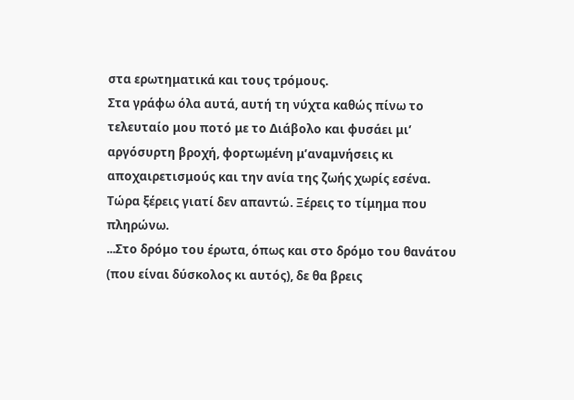στα ερωτηματικά και τους τρόμους.
Στα γράφω όλα αυτά, αυτή τη νύχτα καθώς πίνω το τελευταίο μου ποτό με το Διάβολο και φυσάει μι’ αργόσυρτη βροχή, φορτωμένη μ’αναμνήσεις κι αποχαιρετισμούς και την ανία της ζωής χωρίς εσένα.
Τώρα ξέρεις γιατί δεν απαντώ. Ξέρεις το τίμημα που πληρώνω.
...Στο δρόμο του έρωτα, όπως και στο δρόμο του θανάτου (που είναι δύσκολος κι αυτός), δε θα βρεις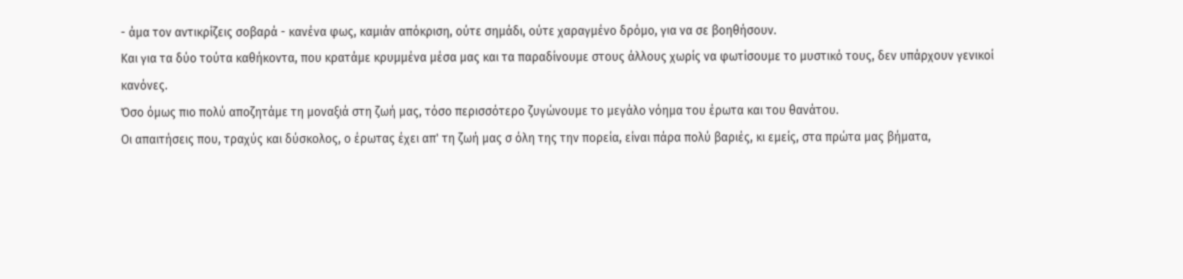- άμα τον αντικρίζεις σοβαρά - κανένα φως, καμιάν απόκριση, ούτε σημάδι, ούτε χαραγμένο δρόμο, για να σε βοηθήσουν.
Και για τα δύο τούτα καθήκοντα, που κρατάμε κρυμμένα μέσα μας και τα παραδίνουμε στους άλλους χωρίς να φωτίσουμε το μυστικό τους, δεν υπάρχουν γενικοί κανόνες.
Όσο όμως πιο πολύ αποζητάμε τη μοναξιά στη ζωή μας, τόσο περισσότερο ζυγώνουμε το μεγάλο νόημα του έρωτα και του θανάτου.
Οι απαιτήσεις που, τραχύς και δύσκολος, ο έρωτας έχει απ' τη ζωή μας σ όλη της την πορεία, είναι πάρα πολύ βαριές, κι εμείς, στα πρώτα μας βήματα,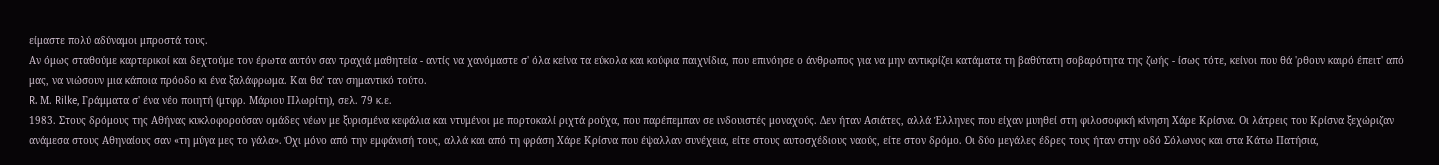είμαστε πολύ αδύναμοι μπροστά τους.
Αν όμως σταθούμε καρτερικοί και δεχτούμε τον έρωτα αυτόν σαν τραχιά μαθητεία - αντίς να χανόμαστε σ' όλα κείνα τα εύκολα και κούφια παιχνίδια, που επινόησε ο άνθρωπος για να μην αντικρίζει κατάματα τη βαθύτατη σοβαρότητα της ζωής - ίσως τότε, κείνοι που θά 'ρθουν καιρό έπειτ' από μας, να νιώσουν μια κάποια πρόοδο κι ένα ξαλάφρωμα. Και θα' ταν σημαντικό τούτο.
R. Μ. Rilke, Γράμματα σ' ένα νέο ποιητή (μτφρ. Μάριου Πλωρίτη), σελ. 79 κ.ε.
1983. Στους δρόμους της Αθήνας κυκλοφορούσαν ομάδες νέων με ξυρισμένα κεφάλια και ντυμένοι με πορτοκαλί ριχτά ρούχα, που παρέπεμπαν σε ινδουιστές μοναχούς. Δεν ήταν Ασιάτες, αλλά Έλληνες που είχαν μυηθεί στη φιλοσοφική κίνηση Χάρε Κρίσνα. Οι λάτρεις του Κρίσνα ξεχώριζαν ανάμεσα στους Αθηναίους σαν «τη μύγα μες το γάλα». Όχι μόνο από την εμφάνισή τους, αλλά και από τη φράση Χάρε Κρίσνα που έψαλλαν συνέχεια, είτε στους αυτοσχέδιους ναούς, είτε στον δρόμο. Οι δύο μεγάλες έδρες τους ήταν στην οδό Σόλωνος και στα Κάτω Πατήσια,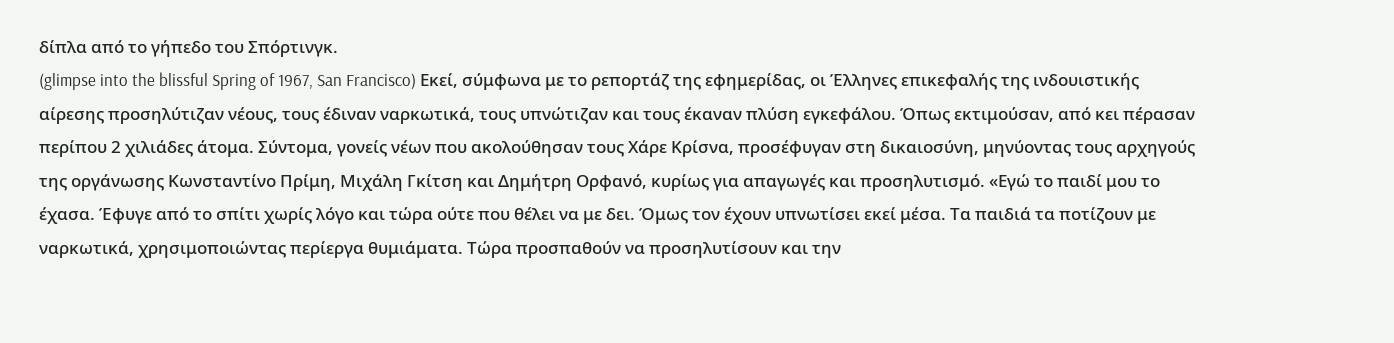δίπλα από το γήπεδο του Σπόρτινγκ.
(glimpse into the blissful Spring of 1967, San Francisco) Εκεί, σύμφωνα με το ρεπορτάζ της εφημερίδας, οι Έλληνες επικεφαλής της ινδουιστικής αίρεσης προσηλύτιζαν νέους, τους έδιναν ναρκωτικά, τους υπνώτιζαν και τους έκαναν πλύση εγκεφάλου. Όπως εκτιμούσαν, από κει πέρασαν περίπου 2 χιλιάδες άτομα. Σύντομα, γονείς νέων που ακολούθησαν τους Χάρε Κρίσνα, προσέφυγαν στη δικαιοσύνη, μηνύοντας τους αρχηγούς της οργάνωσης Κωνσταντίνο Πρίμη, Μιχάλη Γκίτση και Δημήτρη Ορφανό, κυρίως για απαγωγές και προσηλυτισμό. «Εγώ το παιδί μου το έχασα. Έφυγε από το σπίτι χωρίς λόγο και τώρα ούτε που θέλει να με δει. Όμως τον έχουν υπνωτίσει εκεί μέσα. Τα παιδιά τα ποτίζουν με ναρκωτικά, χρησιμοποιώντας περίεργα θυμιάματα. Τώρα προσπαθούν να προσηλυτίσουν και την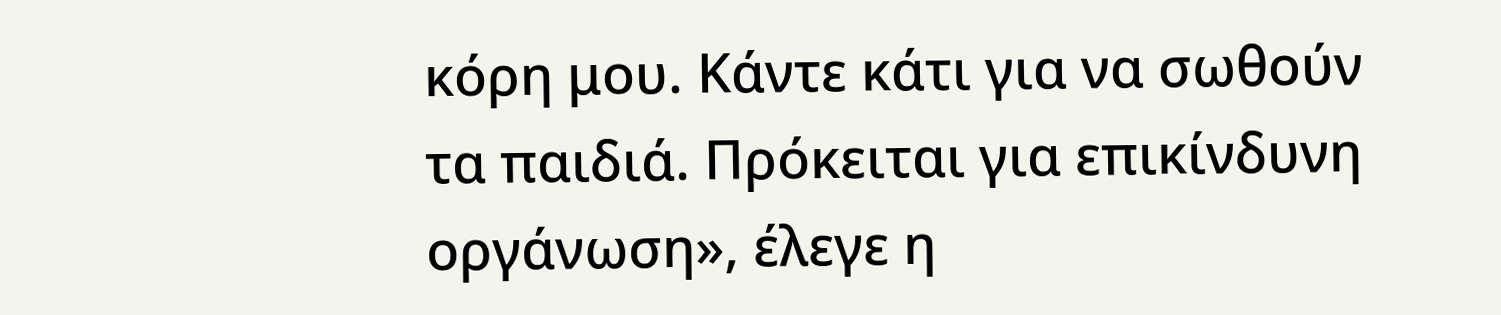κόρη μου. Κάντε κάτι για να σωθούν τα παιδιά. Πρόκειται για επικίνδυνη οργάνωση», έλεγε η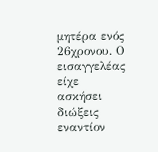μητέρα ενός 26χρονου. Ο εισαγγελέας είχε ασκήσει διώξεις εναντίον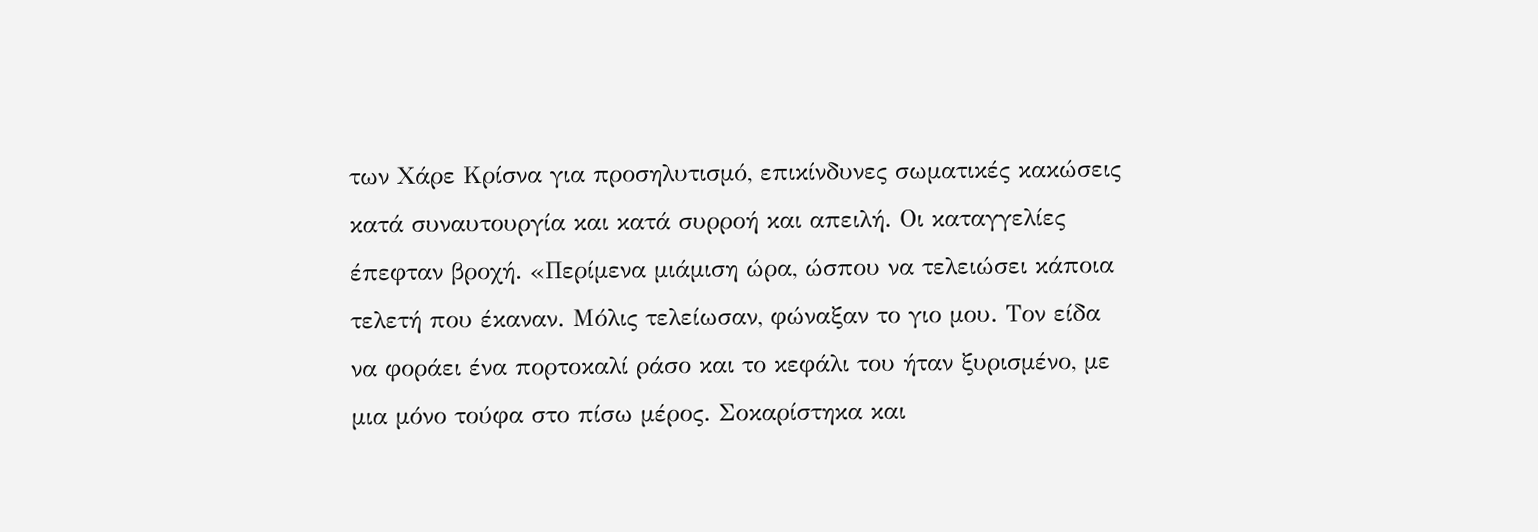των Χάρε Κρίσνα για προσηλυτισμό, επικίνδυνες σωματικές κακώσεις κατά συναυτουργία και κατά συρροή και απειλή. Οι καταγγελίες έπεφταν βροχή. «Περίμενα μιάμιση ώρα, ώσπου να τελειώσει κάποια τελετή που έκαναν. Μόλις τελείωσαν, φώναξαν το γιο μου. Τον είδα να φοράει ένα πορτοκαλί ράσο και το κεφάλι του ήταν ξυρισμένο, με μια μόνο τούφα στο πίσω μέρος. Σοκαρίστηκα και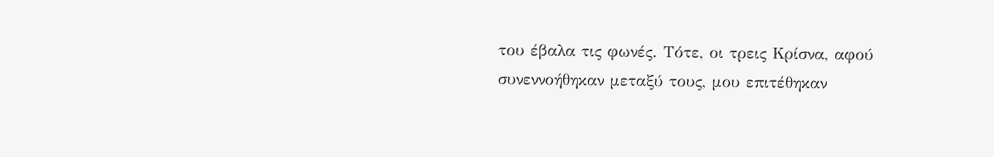του έβαλα τις φωνές. Τότε, οι τρεις Κρίσνα, αφού συνεννοήθηκαν μεταξύ τους, μου επιτέθηκαν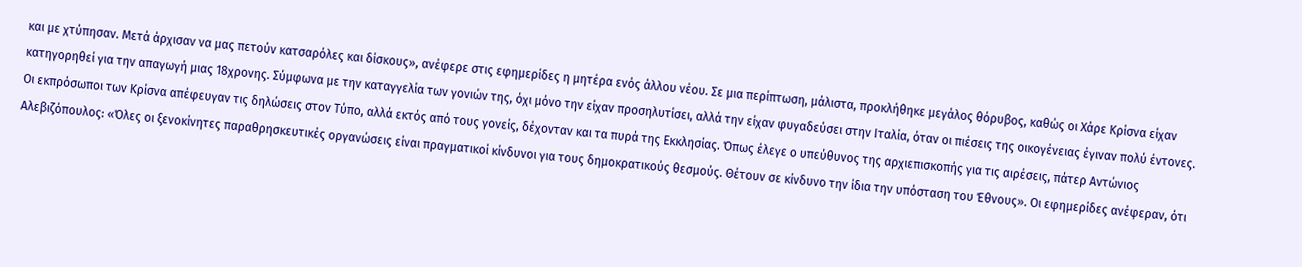και με χτύπησαν. Μετά άρχισαν να μας πετούν κατσαρόλες και δίσκους», ανέφερε στις εφημερίδες η μητέρα ενός άλλου νέου. Σε μια περίπτωση, μάλιστα, προκλήθηκε μεγάλος θόρυβος, καθώς οι Χάρε Κρίσνα είχαν κατηγορηθεί για την απαγωγή μιας 18χρονης. Σύμφωνα με την καταγγελία των γονιών της, όχι μόνο την είχαν προσηλυτίσει, αλλά την είχαν φυγαδεύσει στην Ιταλία, όταν οι πιέσεις της οικογένειας έγιναν πολύ έντονες. Οι εκπρόσωποι των Κρίσνα απέφευγαν τις δηλώσεις στον Τύπο, αλλά εκτός από τους γονείς, δέχονταν και τα πυρά της Εκκλησίας. Όπως έλεγε ο υπεύθυνος της αρχιεπισκοπής για τις αιρέσεις, πάτερ Αντώνιος Αλεβιζόπουλος: «Όλες οι ξενοκίνητες παραθρησκευτικές οργανώσεις είναι πραγματικοί κίνδυνοι για τους δημοκρατικούς θεσμούς. Θέτουν σε κίνδυνο την ίδια την υπόσταση του Έθνους». Οι εφημερίδες ανέφεραν, ότι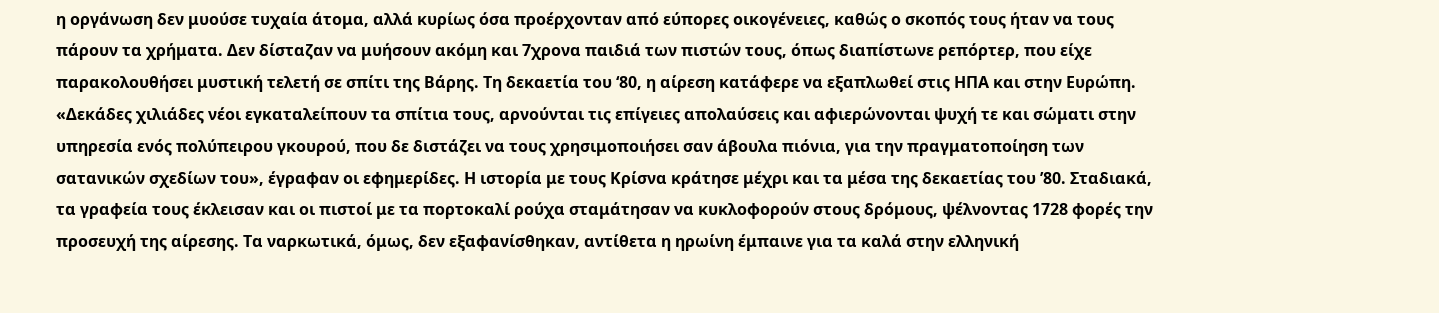η οργάνωση δεν μυούσε τυχαία άτομα, αλλά κυρίως όσα προέρχονταν από εύπορες οικογένειες, καθώς ο σκοπός τους ήταν να τους πάρουν τα χρήματα. Δεν δίσταζαν να μυήσουν ακόμη και 7χρονα παιδιά των πιστών τους, όπως διαπίστωνε ρεπόρτερ, που είχε παρακολουθήσει μυστική τελετή σε σπίτι της Βάρης. Τη δεκαετία του ‘80, η αίρεση κατάφερε να εξαπλωθεί στις ΗΠΑ και στην Ευρώπη. «Δεκάδες χιλιάδες νέοι εγκαταλείπουν τα σπίτια τους, αρνούνται τις επίγειες απολαύσεις και αφιερώνονται ψυχή τε και σώματι στην υπηρεσία ενός πολύπειρου γκουρού, που δε διστάζει να τους χρησιμοποιήσει σαν άβουλα πιόνια, για την πραγματοποίηση των σατανικών σχεδίων του», έγραφαν οι εφημερίδες. Η ιστορία με τους Κρίσνα κράτησε μέχρι και τα μέσα της δεκαετίας του ’80. Σταδιακά, τα γραφεία τους έκλεισαν και οι πιστοί με τα πορτοκαλί ρούχα σταμάτησαν να κυκλοφορούν στους δρόμους, ψέλνοντας 1728 φορές την προσευχή της αίρεσης. Τα ναρκωτικά, όμως, δεν εξαφανίσθηκαν, αντίθετα η ηρωίνη έμπαινε για τα καλά στην ελληνική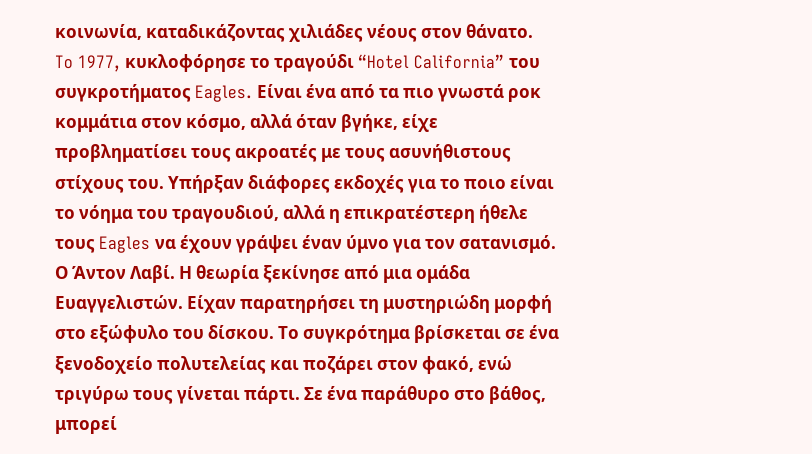κοινωνία, καταδικάζοντας χιλιάδες νέους στον θάνατο.
To 1977, κυκλοφόρησε το τραγούδι “Hotel California” του συγκροτήματος Eagles. Είναι ένα από τα πιο γνωστά ροκ κομμάτια στον κόσμο, αλλά όταν βγήκε, είχε προβληματίσει τους ακροατές με τους ασυνήθιστους στίχους του. Υπήρξαν διάφορες εκδοχές για το ποιο είναι το νόημα του τραγουδιού, αλλά η επικρατέστερη ήθελε τους Eagles να έχουν γράψει έναν ύμνο για τον σατανισμό.
Ο Άντον Λαβί. Η θεωρία ξεκίνησε από μια ομάδα Ευαγγελιστών. Είχαν παρατηρήσει τη μυστηριώδη μορφή στο εξώφυλο του δίσκου. Το συγκρότημα βρίσκεται σε ένα ξενοδοχείο πολυτελείας και ποζάρει στον φακό, ενώ τριγύρω τους γίνεται πάρτι. Σε ένα παράθυρο στο βάθος, μπορεί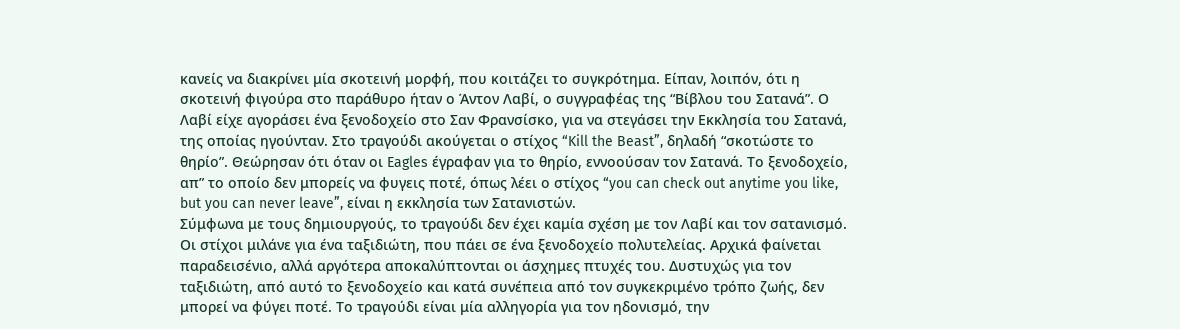κανείς να διακρίνει μία σκοτεινή μορφή, που κοιτάζει το συγκρότημα. Είπαν, λοιπόν, ότι η σκοτεινή φιγούρα στο παράθυρο ήταν ο Άντον Λαβί, ο συγγραφέας της “Βίβλου του Σατανά”. Ο Λαβί είχε αγοράσει ένα ξενοδοχείο στο Σαν Φρανσίσκο, για να στεγάσει την Εκκλησία του Σατανά, της οποίας ηγούνταν. Στο τραγούδι ακούγεται ο στίχος “Kill the Beast”, δηλαδή “σκοτώστε το θηρίο”. Θεώρησαν ότι όταν οι Eagles έγραφαν για το θηρίο, εννοούσαν τον Σατανά. Το ξενοδοχείο, απ” το οποίο δεν μπορείς να φυγεις ποτέ, όπως λέει ο στίχος “you can check out anytime you like, but you can never leave”, είναι η εκκλησία των Σατανιστών.
Σύμφωνα με τους δημιουργούς, το τραγούδι δεν έχει καμία σχέση με τον Λαβί και τον σατανισμό. Οι στίχοι μιλάνε για ένα ταξιδιώτη, που πάει σε ένα ξενοδοχείο πολυτελείας. Αρχικά φαίνεται παραδεισένιο, αλλά αργότερα αποκαλύπτονται οι άσχημες πτυχές του. Δυστυχώς για τον ταξιδιώτη, από αυτό το ξενοδοχείο και κατά συνέπεια από τον συγκεκριμένο τρόπο ζωής, δεν μπορεί να φύγει ποτέ. Το τραγούδι είναι μία αλληγορία για τον ηδονισμό, την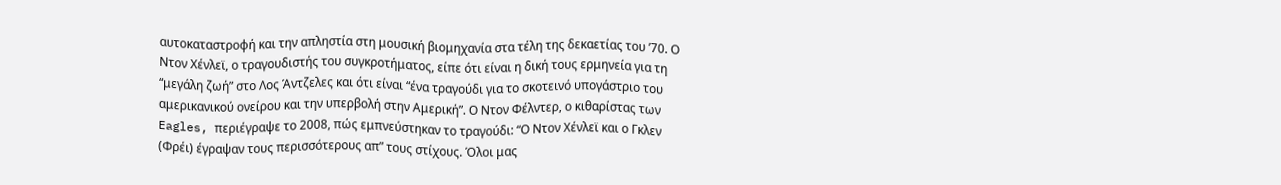αυτοκαταστροφή και την απληστία στη μουσική βιομηχανία στα τέλη της δεκαετίας του ’70. Ο Ντον Χένλεϊ, ο τραγουδιστής του συγκροτήματος, είπε ότι είναι η δική τους ερμηνεία για τη “μεγάλη ζωή” στο Λος Άντζελες και ότι είναι “ένα τραγούδι για το σκοτεινό υπογάστριο του αμερικανικού ονείρου και την υπερβολή στην Αμερική”. Ο Ντον Φέλντερ, ο κιθαρίστας των Eagles, περιέγραψε το 2008, πώς εμπνεύστηκαν το τραγούδι: “Ο Ντον Χένλεϊ και ο Γκλεν (Φρέι) έγραψαν τους περισσότερους απ” τους στίχους. Όλοι μας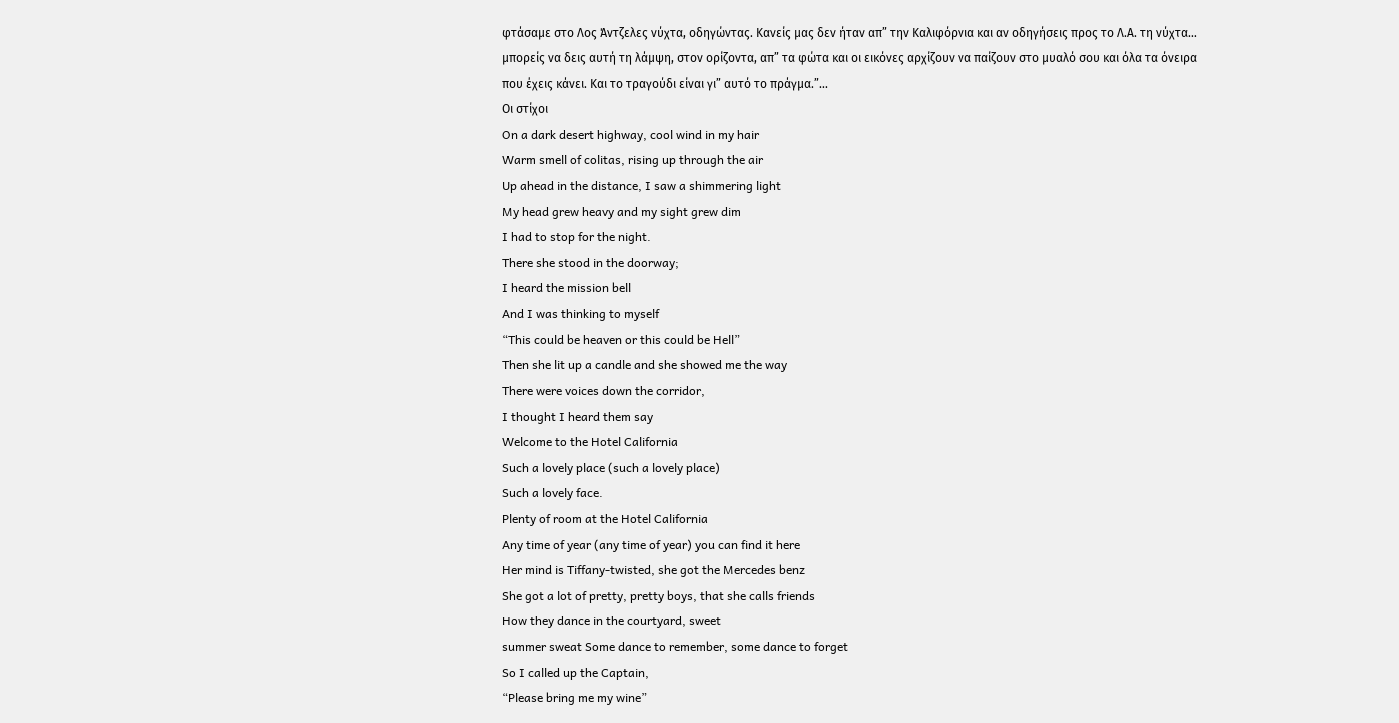φτάσαμε στο Λος Άντζελες νύχτα, οδηγώντας. Κανείς μας δεν ήταν απ” την Καλιφόρνια και αν οδηγήσεις προς το Λ.Α. τη νύχτα… μπορείς να δεις αυτή τη λάμψη, στον ορίζοντα, απ” τα φώτα και οι εικόνες αρχίζουν να παίζουν στο μυαλό σου και όλα τα όνειρα που έχεις κάνει. Και το τραγούδι είναι γι” αυτό το πράγμα.”...
Oι στίχοι
On a dark desert highway, cool wind in my hair
Warm smell of colitas, rising up through the air
Up ahead in the distance, I saw a shimmering light
My head grew heavy and my sight grew dim
I had to stop for the night.
There she stood in the doorway;
I heard the mission bell
And I was thinking to myself
“This could be heaven or this could be Hell”
Then she lit up a candle and she showed me the way
There were voices down the corridor,
I thought I heard them say
Welcome to the Hotel California
Such a lovely place (such a lovely place)
Such a lovely face.
Plenty of room at the Hotel California
Any time of year (any time of year) you can find it here
Her mind is Tiffany-twisted, she got the Mercedes benz
She got a lot of pretty, pretty boys, that she calls friends
How they dance in the courtyard, sweet
summer sweat Some dance to remember, some dance to forget
So I called up the Captain,
“Please bring me my wine”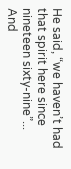He said, “we haven’t had that spirit here since nineteen sixty-nine”...
And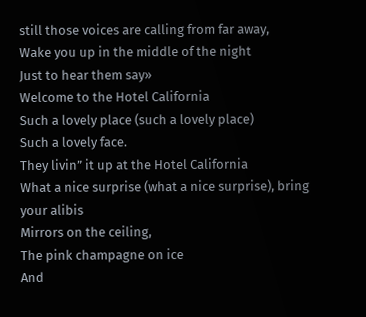still those voices are calling from far away,
Wake you up in the middle of the night
Just to hear them say»
Welcome to the Hotel California
Such a lovely place (such a lovely place)
Such a lovely face.
They livin” it up at the Hotel California
What a nice surprise (what a nice surprise), bring your alibis
Mirrors on the ceiling,
The pink champagne on ice
And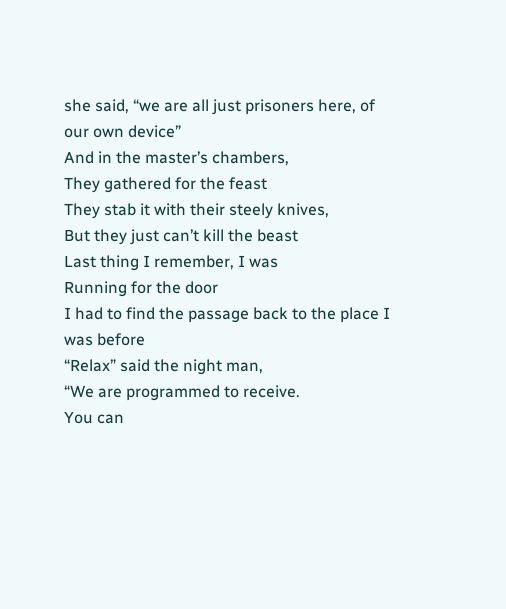she said, “we are all just prisoners here, of our own device”
And in the master’s chambers,
They gathered for the feast
They stab it with their steely knives,
But they just can’t kill the beast
Last thing I remember, I was
Running for the door
I had to find the passage back to the place I was before
“Relax” said the night man,
“We are programmed to receive.
You can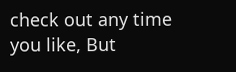check out any time you like, But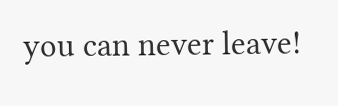you can never leave!